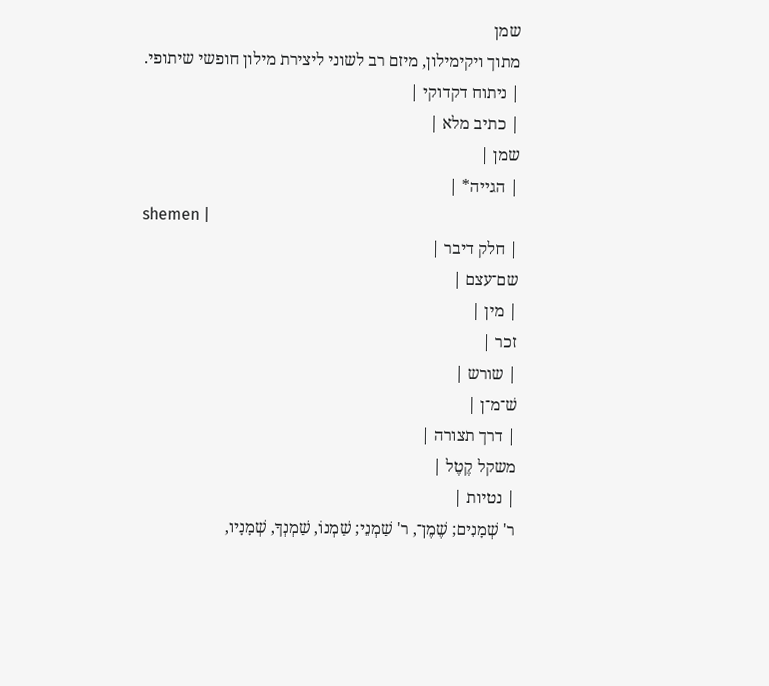שמן
מתוך ויקימילון, מיזם רב לשוני ליצירת מילון חופשי שיתופי.
| ניתוח דקדוקי |
| כתיב מלא |
שמן |
| הגייה* |
shemen |
| חלק דיבר |
שם־עצם |
| מין |
זכר |
| שורש |
שׁ־מ־ן |
| דרך תצורה |
משקל קֶטֶל |
| נטיות |
ר' שְׁמָנִים; שֶׁמֶן־, ר' שַׁמְנֵי; שַׁמְנוֹ, שַׁמְנְךָ, שְׁמָנָיו,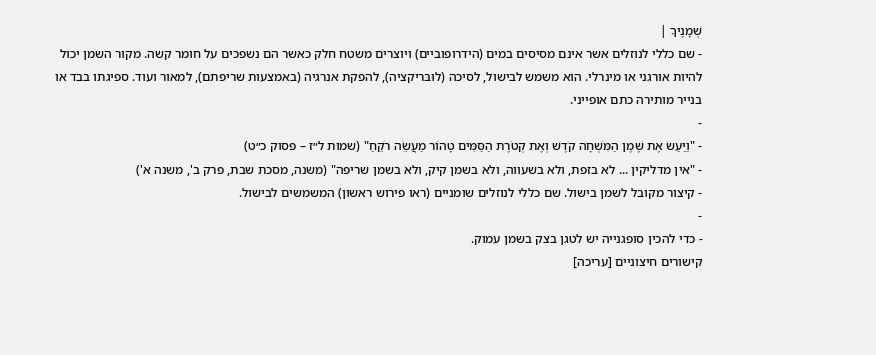שְׁמָנֶיךָ |
- שם כללי לנוזלים אשר אינם מסיסים במים (הידרופוביים) ויוצרים משטח חלק כאשר הם נשפכים על חומר קשה. מקור השמן יכול להיות אורגני או מינרלי. הוא משמש לבישול, לסיכה (לוּבּריקציה), להפקת אנרגיה (באמצעות שריפתם), למאור ועוד. ספיגתו בבד או בנייר מותירה כתם אופייני.
-
- "וַיַּעַשׂ אֶת שֶׁמֶן הַמִּשְׁחָה קֹדֶשׁ וְאֶת קְטֹרֶת הַסַּמִּים טָהוֹר מַעֲשֵׂה רֹקֵחַ" (שמות ל״ז – פסוק כ״ט)
- "אין מדליקין ... לא בזפת, ולא בשעווה, ולא בשמן קיק, ולא בשמן שריפה" (משנה, מסכת שבת, פרק ב', משנה א')
- קיצור מקובל לשמן בישול. שם כללי לנוזלים שומניים (ראו פירוש ראשון) המשמשים לבישול.
-
- כדי להכין סופגנייה יש לטגן בצק בשמן עמוק.
קישורים חיצוניים [עריכה]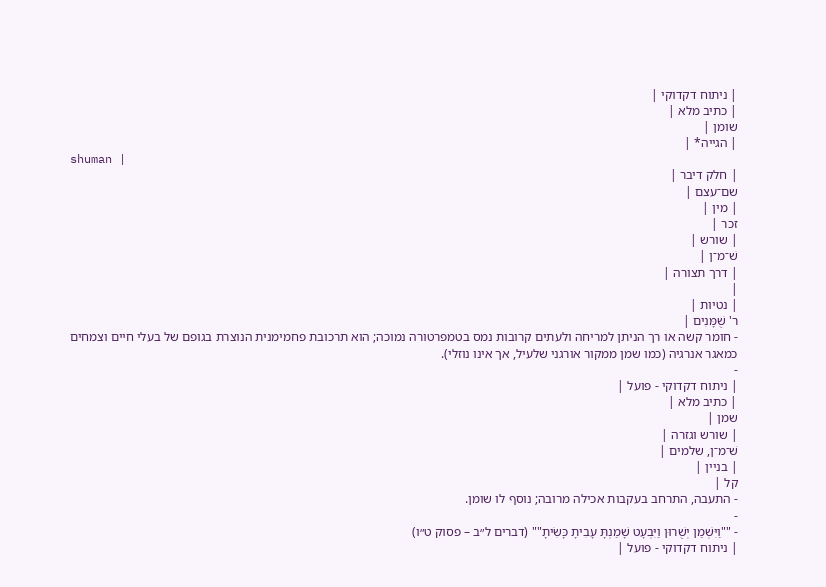| ניתוח דקדוקי |
| כתיב מלא |
שומן |
| הגייה* |
shuman |
| חלק דיבר |
שם־עצם |
| מין |
זכר |
| שורש |
שׁ־מ־ן |
| דרך תצורה |
|
| נטיות |
ר' שֻׁמָּנִים |
- חומר קשה או רך הניתן למריחה ולעתים קרובות נמס בטמפרטורה נמוכה; הוא תרכובת פחמימנית הנוצרת בגופם של בעלי חיים וצמחים כמאגר אנרגיה (כמו שמן ממקור אורגני שלעיל, אך אינו נוזלי).
-
| ניתוח דקדוקי - פועל |
| כתיב מלא |
שמן |
| שורש וגזרה |
שׁ־מ־ן, שלמים |
| בניין |
קל |
- התעבה, התרחב בעקבות אכילה מרובה; נוסף לו שומן.
-
- ""וַיִּשְׁמַן יְשֻׁרוּן וַיִּבְעָט שָׁמַנְתָּ עָבִיתָ כָּשִׂיתָ"" (דברים ל״ב – פסוק ט״ו)
| ניתוח דקדוקי - פועל |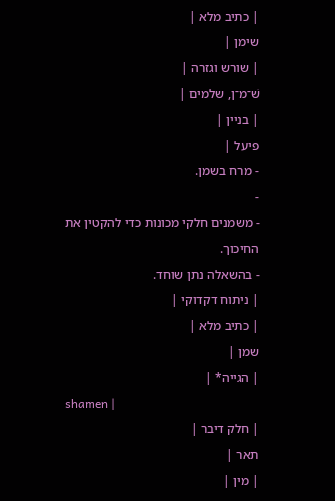| כתיב מלא |
שימן |
| שורש וגזרה |
שׁ־מ־ן, שלמים |
| בניין |
פיעל |
- מרח בשמן.
-
- משמנים חלקי מכונות כדי להקטין את החיכוך.
- בהשאלה נתן שוחד.
| ניתוח דקדוקי |
| כתיב מלא |
שמן |
| הגייה* |
shamen |
| חלק דיבר |
תאר |
| מין |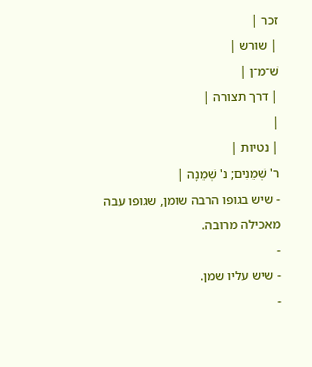זכר |
| שורש |
שׁ־מ־ן |
| דרך תצורה |
|
| נטיות |
ר' שְׁמֵנִים; נ' שְׁמֵנָה |
- שיש בגופו הרבה שומן, שגופו עבה מאכילה מרובה.
-
- שיש עליו שמן.
-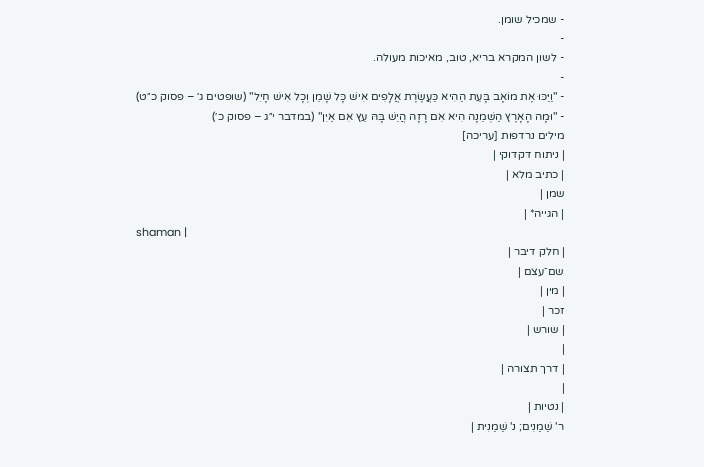- שמכיל שומן.
-
- לשון המקרא בריא, טוב, מאיכות מעולה.
-
- "וַיַּכּוּ אֶת מוֹאָב בָּעֵת הַהִיא כַּעֲשֶׂרֶת אֲלָפִים אִישׁ כָּל שָׁמֵן וְכָל אִישׁ חָיִל" (שופטים ג׳ – פסוק כ״ט)
- "וּמָה הָאָרֶץ הַשְּׁמֵנָה הִיא אִם רָזָה הֲיֵשׁ בָּהּ עֵץ אִם אַיִן" (במדבר י״ג – פסוק כ׳)
מילים נרדפות [עריכה]
| ניתוח דקדוקי |
| כתיב מלא |
שמן |
| הגייה* |
shaman |
| חלק דיבר |
שם־עצם |
| מין |
זכר |
| שורש |
|
| דרך תצורה |
|
| נטיות |
ר' שַׁמַנִים; נ' שַׁמַנִית |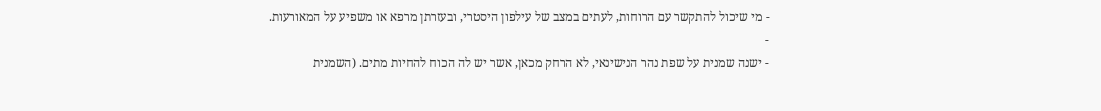- מי שיכול להתקשר עם הרוחות, לעתים במצב של עילפון היסטרי, ובעזרתן מרפא או משפיע על המאורעות.
-
- ישנה שמנית על שפת נהר הנישינאי, לא הרחק מכאן, אשר יש לה הכוח להחיות מתים. (השמנית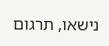נישאו, תרגום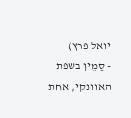יואל פרץ)
- סַמֵין בשפת האוונקי, אחת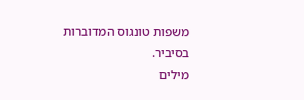משפות טונגוס המדוברות בסיביר.
מילים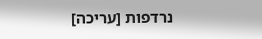נרדפות [עריכה]